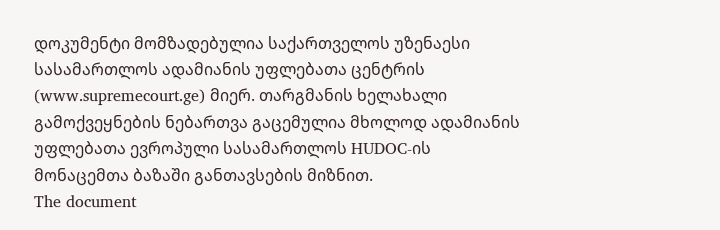დოკუმენტი მომზადებულია საქართველოს უზენაესი სასამართლოს ადამიანის უფლებათა ცენტრის (www.supremecourt.ge) მიერ. თარგმანის ხელახალი გამოქვეყნების ნებართვა გაცემულია მხოლოდ ადამიანის უფლებათა ევროპული სასამართლოს HUDOC-ის მონაცემთა ბაზაში განთავსების მიზნით.
The document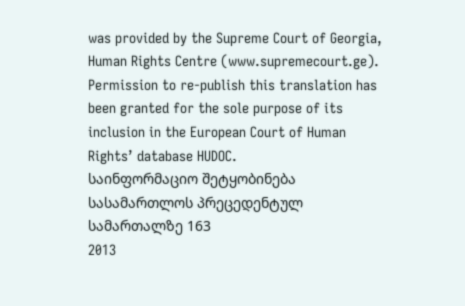was provided by the Supreme Court of Georgia, Human Rights Centre (www.supremecourt.ge). Permission to re-publish this translation has been granted for the sole purpose of its inclusion in the European Court of Human Rights’ database HUDOC.
საინფორმაციო შეტყობინება სასამართლოს პრეცედენტულ სამართალზე 163
2013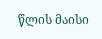წლის მაისი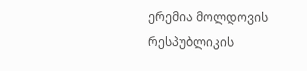ერემია მოლდოვის რესპუბლიკის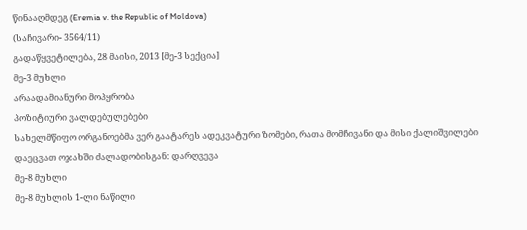წინააღმდეგ (Eremia v. the Republic of Moldova)
(საჩივარი- 3564/11)
გადაწყვეტილება, 28 მაისი, 2013 [მე-3 სექცია]
მე-3 მუხლი
არაადამიანური მოპყრობა
პოზიტიური ვალდებულებები
სახელმწიფო ორგანოებმა ვერ გაატარეს ადეკვატური ზომები, რათა მომჩივანი და მისი ქალიშვილები დაეცვათ ოჯახში ძალადობისგან: დარღვევა
მე-8 მუხლი
მე-8 მუხლის 1-ლი ნაწილი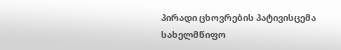პირადი ცხოვრების პატივისცემა
სახელმწიფო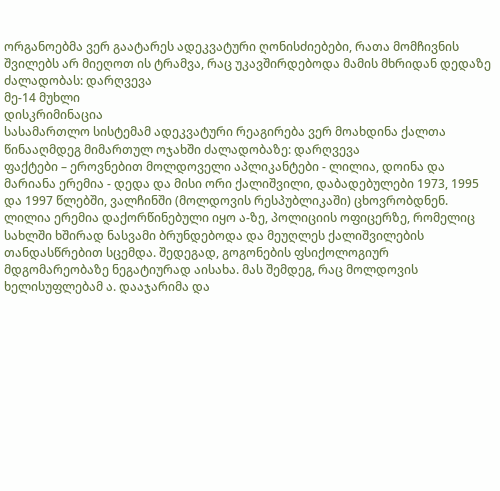ორგანოებმა ვერ გაატარეს ადეკვატური ღონისძიებები, რათა მომჩივნის შვილებს არ მიეღოთ ის ტრამვა, რაც უკავშირდებოდა მამის მხრიდან დედაზე ძალადობას: დარღვევა
მე-14 მუხლი
დისკრიმინაცია
სასამართლო სისტემამ ადეკვატური რეაგირება ვერ მოახდინა ქალთა წინააღმდეგ მიმართულ ოჯახში ძალადობაზე: დარღვევა
ფაქტები – ეროვნებით მოლდოველი აპლიკანტები - ლილია, დოინა და მარიანა ერემია - დედა და მისი ორი ქალიშვილი, დაბადებულები 1973, 1995 და 1997 წლებში, ვალჩინში (მოლდოვის რესპუბლიკაში) ცხოვრობდნენ. ლილია ერემია დაქორწინებული იყო ა-ზე, პოლიციის ოფიცერზე, რომელიც სახლში ხშირად ნასვამი ბრუნდებოდა და მეუღლეს ქალიშვილების თანდასწრებით სცემდა. შედეგად, გოგონების ფსიქოლოგიურ მდგომარეობაზე ნეგატიურად აისახა. მას შემდეგ, რაც მოლდოვის ხელისუფლებამ ა. დააჯარიმა და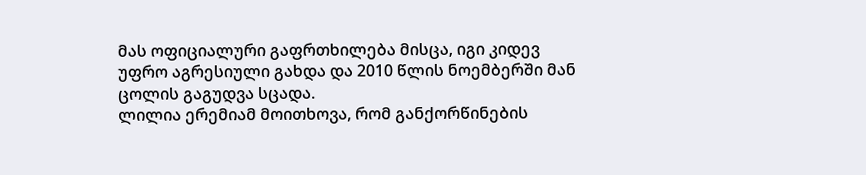მას ოფიციალური გაფრთხილება მისცა, იგი კიდევ უფრო აგრესიული გახდა და 2010 წლის ნოემბერში მან ცოლის გაგუდვა სცადა.
ლილია ერემიამ მოითხოვა, რომ განქორწინების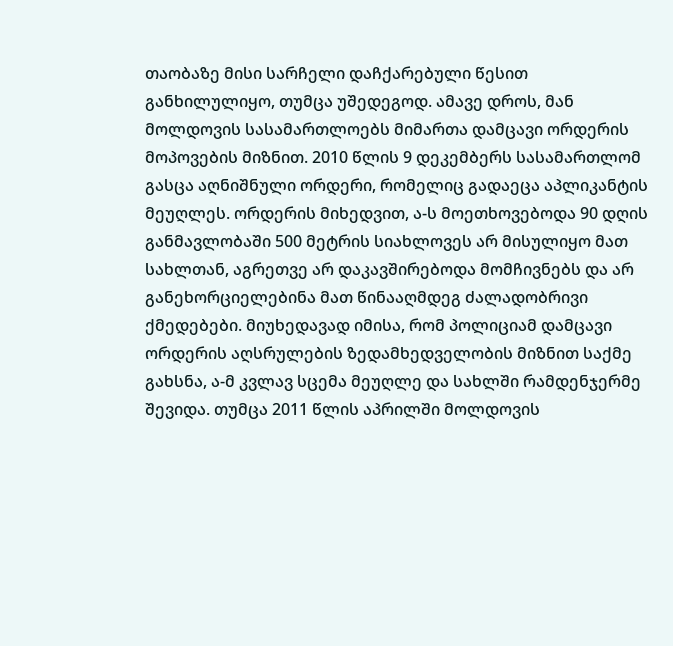თაობაზე მისი სარჩელი დაჩქარებული წესით განხილულიყო, თუმცა უშედეგოდ. ამავე დროს, მან მოლდოვის სასამართლოებს მიმართა დამცავი ორდერის მოპოვების მიზნით. 2010 წლის 9 დეკემბერს სასამართლომ გასცა აღნიშნული ორდერი, რომელიც გადაეცა აპლიკანტის მეუღლეს. ორდერის მიხედვით, ა-ს მოეთხოვებოდა 90 დღის განმავლობაში 500 მეტრის სიახლოვეს არ მისულიყო მათ სახლთან, აგრეთვე არ დაკავშირებოდა მომჩივნებს და არ განეხორციელებინა მათ წინააღმდეგ ძალადობრივი ქმედებები. მიუხედავად იმისა, რომ პოლიციამ დამცავი ორდერის აღსრულების ზედამხედველობის მიზნით საქმე გახსნა, ა-მ კვლავ სცემა მეუღლე და სახლში რამდენჯერმე შევიდა. თუმცა 2011 წლის აპრილში მოლდოვის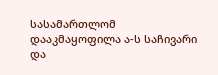სასამართლომ დააკმაყოფილა ა-ს საჩივარი და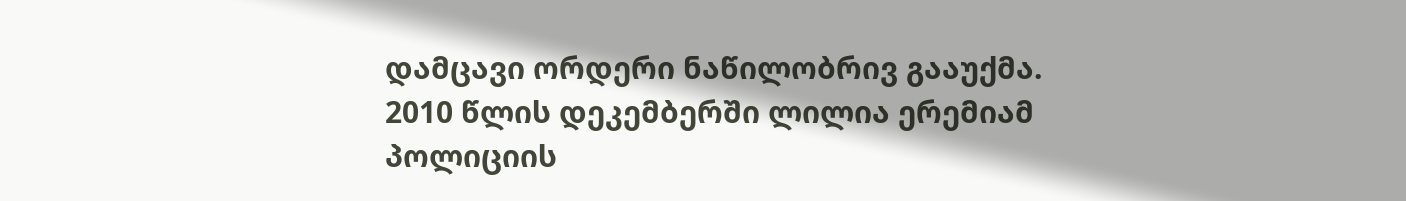დამცავი ორდერი ნაწილობრივ გააუქმა.
2010 წლის დეკემბერში ლილია ერემიამ პოლიციის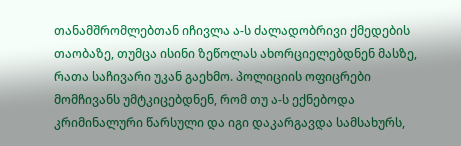თანამშრომლებთან იჩივლა ა-ს ძალადობრივი ქმედების თაობაზე, თუმცა ისინი ზეწოლას ახორციელებდნენ მასზე, რათა საჩივარი უკან გაეხმო. პოლიციის ოფიცრები მომჩივანს უმტკიცებდნენ, რომ თუ ა-ს ექნებოდა კრიმინალური წარსული და იგი დაკარგავდა სამსახურს,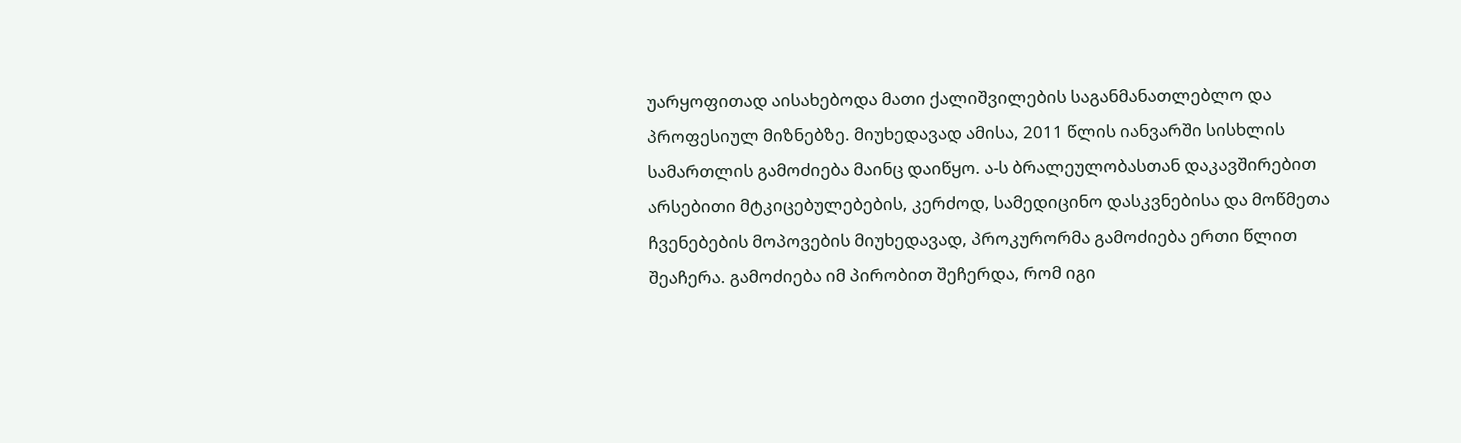უარყოფითად აისახებოდა მათი ქალიშვილების საგანმანათლებლო და პროფესიულ მიზნებზე. მიუხედავად ამისა, 2011 წლის იანვარში სისხლის სამართლის გამოძიება მაინც დაიწყო. ა-ს ბრალეულობასთან დაკავშირებით არსებითი მტკიცებულებების, კერძოდ, სამედიცინო დასკვნებისა და მოწმეთა ჩვენებების მოპოვების მიუხედავად, პროკურორმა გამოძიება ერთი წლით შეაჩერა. გამოძიება იმ პირობით შეჩერდა, რომ იგი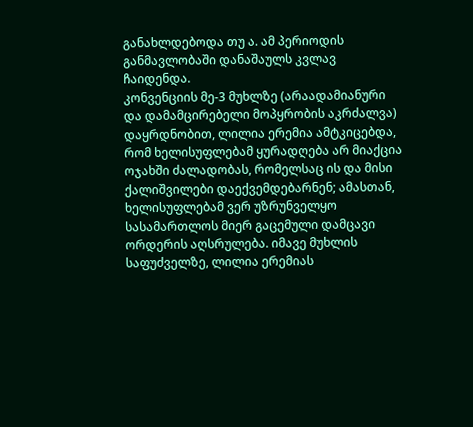განახლდებოდა თუ ა. ამ პერიოდის განმავლობაში დანაშაულს კვლავ ჩაიდენდა.
კონვენციის მე-3 მუხლზე (არაადამიანური და დამამცირებელი მოპყრობის აკრძალვა) დაყრდნობით, ლილია ერემია ამტკიცებდა, რომ ხელისუფლებამ ყურადღება არ მიაქცია ოჯახში ძალადობას, რომელსაც ის და მისი ქალიშვილები დაექვემდებარნენ; ამასთან, ხელისუფლებამ ვერ უზრუნველყო სასამართლოს მიერ გაცემული დამცავი ორდერის აღსრულება. იმავე მუხლის საფუძველზე, ლილია ერემიას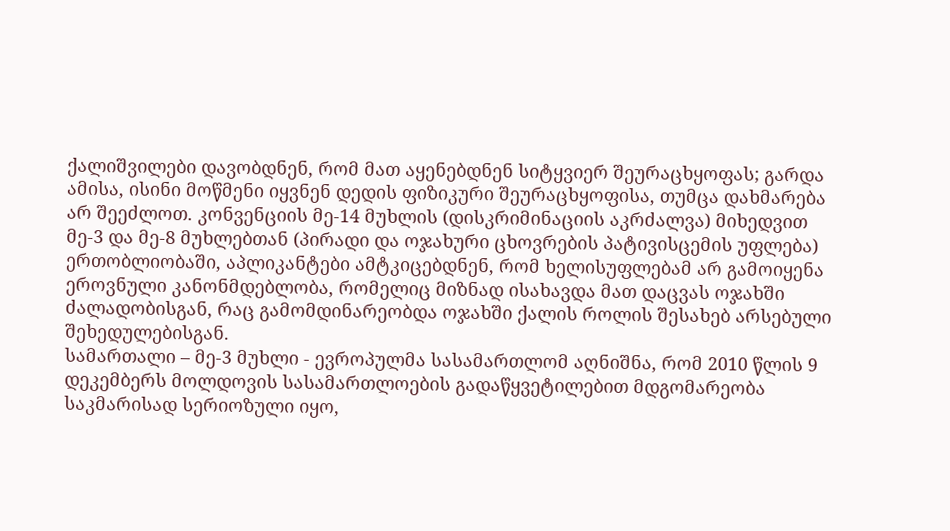ქალიშვილები დავობდნენ, რომ მათ აყენებდნენ სიტყვიერ შეურაცხყოფას; გარდა ამისა, ისინი მოწმენი იყვნენ დედის ფიზიკური შეურაცხყოფისა, თუმცა დახმარება არ შეეძლოთ. კონვენციის მე-14 მუხლის (დისკრიმინაციის აკრძალვა) მიხედვით მე-3 და მე-8 მუხლებთან (პირადი და ოჯახური ცხოვრების პატივისცემის უფლება) ერთობლიობაში, აპლიკანტები ამტკიცებდნენ, რომ ხელისუფლებამ არ გამოიყენა ეროვნული კანონმდებლობა, რომელიც მიზნად ისახავდა მათ დაცვას ოჯახში ძალადობისგან, რაც გამომდინარეობდა ოჯახში ქალის როლის შესახებ არსებული შეხედულებისგან.
სამართალი – მე-3 მუხლი - ევროპულმა სასამართლომ აღნიშნა, რომ 2010 წლის 9 დეკემბერს მოლდოვის სასამართლოების გადაწყვეტილებით მდგომარეობა საკმარისად სერიოზული იყო,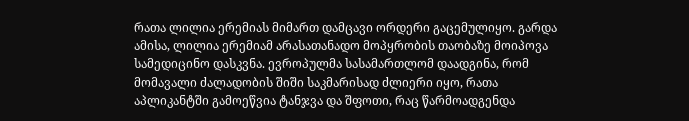რათა ლილია ერემიას მიმართ დამცავი ორდერი გაცემულიყო. გარდა ამისა, ლილია ერემიამ არასათანადო მოპყრობის თაობაზე მოიპოვა სამედიცინო დასკვნა. ევროპულმა სასამართლომ დაადგინა, რომ მომავალი ძალადობის შიში საკმარისად ძლიერი იყო, რათა აპლიკანტში გამოეწვია ტანჯვა და შფოთი, რაც წარმოადგენდა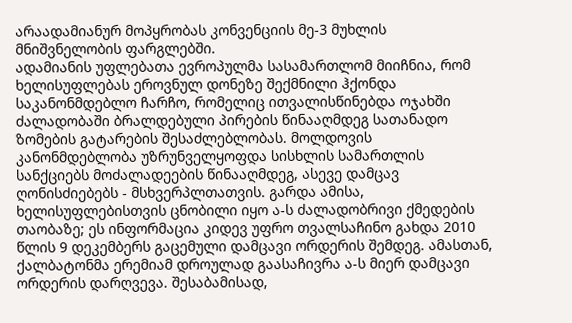არაადამიანურ მოპყრობას კონვენციის მე-3 მუხლის მნიშვნელობის ფარგლებში.
ადამიანის უფლებათა ევროპულმა სასამართლომ მიიჩნია, რომ ხელისუფლებას ეროვნულ დონეზე შექმნილი ჰქონდა საკანონმდებლო ჩარჩო, რომელიც ითვალისწინებდა ოჯახში ძალადობაში ბრალდებული პირების წინააღმდეგ სათანადო ზომების გატარების შესაძლებლობას. მოლდოვის კანონმდებლობა უზრუნველყოფდა სისხლის სამართლის სანქციებს მოძალადეების წინააღმდეგ, ასევე დამცავ ღონისძიებებს - მსხვერპლთათვის. გარდა ამისა, ხელისუფლებისთვის ცნობილი იყო ა-ს ძალადობრივი ქმედების თაობაზე; ეს ინფორმაცია კიდევ უფრო თვალსაჩინო გახდა 2010 წლის 9 დეკემბერს გაცემული დამცავი ორდერის შემდეგ. ამასთან, ქალბატონმა ერემიამ დროულად გაასაჩივრა ა-ს მიერ დამცავი ორდერის დარღვევა. შესაბამისად,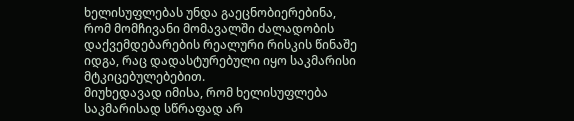ხელისუფლებას უნდა გაეცნობიერებინა, რომ მომჩივანი მომავალში ძალადობის დაქვემდებარების რეალური რისკის წინაშე იდგა, რაც დადასტურებული იყო საკმარისი მტკიცებულებებით.
მიუხედავად იმისა, რომ ხელისუფლება საკმარისად სწრაფად არ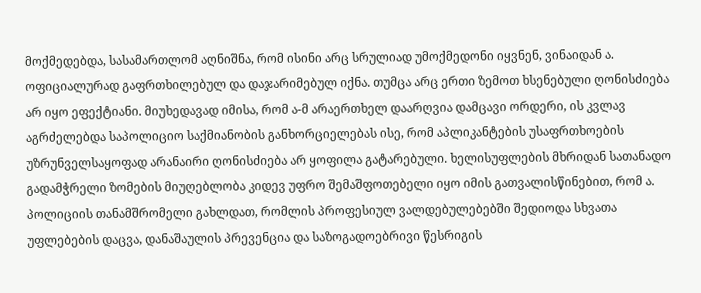მოქმედებდა, სასამართლომ აღნიშნა, რომ ისინი არც სრულიად უმოქმედონი იყვნენ, ვინაიდან ა. ოფიციალურად გაფრთხილებულ და დაჯარიმებულ იქნა. თუმცა არც ერთი ზემოთ ხსენებული ღონისძიება არ იყო ეფექტიანი. მიუხედავად იმისა, რომ ა-მ არაერთხელ დაარღვია დამცავი ორდერი, ის კვლავ აგრძელებდა საპოლიციო საქმიანობის განხორციელებას ისე, რომ აპლიკანტების უსაფრთხოების უზრუნველსაყოფად არანაირი ღონისძიება არ ყოფილა გატარებული. ხელისუფლების მხრიდან სათანადო გადამჭრელი ზომების მიუღებლობა კიდევ უფრო შემაშფოთებელი იყო იმის გათვალისწინებით, რომ ა. პოლიციის თანამშრომელი გახლდათ, რომლის პროფესიულ ვალდებულებებში შედიოდა სხვათა უფლებების დაცვა, დანაშაულის პრევენცია და საზოგადოებრივი წესრიგის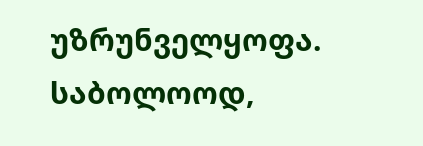უზრუნველყოფა.
საბოლოოდ,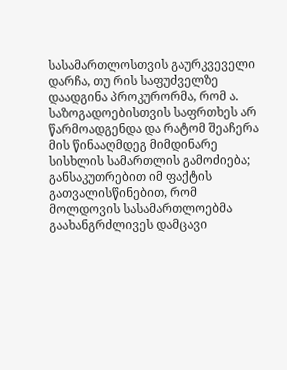სასამართლოსთვის გაურკვეველი დარჩა, თუ რის საფუძველზე დაადგინა პროკურორმა, რომ ა. საზოგადოებისთვის საფრთხეს არ წარმოადგენდა და რატომ შეაჩერა მის წინააღმდეგ მიმდინარე სისხლის სამართლის გამოძიება; განსაკუთრებით იმ ფაქტის გათვალისწინებით, რომ მოლდოვის სასამართლოებმა გაახანგრძლივეს დამცავი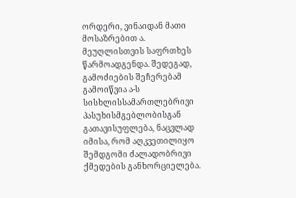ორდერი, ვინაიდან მათი მოსაზრებით ა. მეუღლისთვის საფრთხეს წარმოადგენდა. შედეგად, გამოძიების შეჩერებამ გამოიწვია ა-ს სისხლისსამართლებრივი პასუხისმგებლობისგან გათავისუფლება, ნაცვლად იმისა, რომ აღკვეთილიყო შემდგომი ძალადობრივი ქმედების განხორციელება.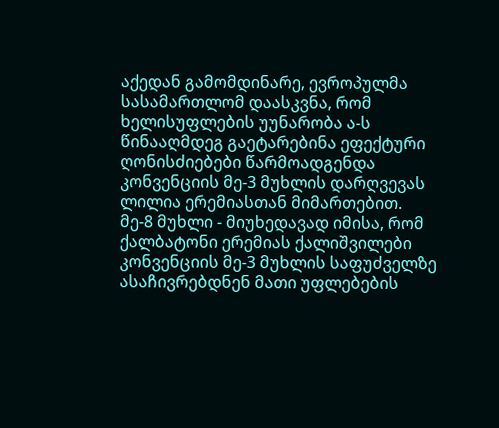აქედან გამომდინარე, ევროპულმა სასამართლომ დაასკვნა, რომ ხელისუფლების უუნარობა ა-ს წინააღმდეგ გაეტარებინა ეფექტური ღონისძიებები წარმოადგენდა კონვენციის მე-3 მუხლის დარღვევას ლილია ერემიასთან მიმართებით.
მე-8 მუხლი - მიუხედავად იმისა, რომ ქალბატონი ერემიას ქალიშვილები კონვენციის მე-3 მუხლის საფუძველზე ასაჩივრებდნენ მათი უფლებების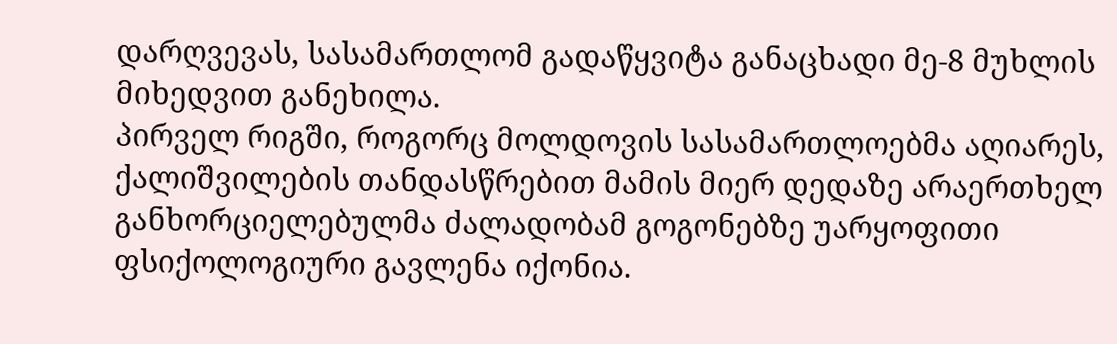დარღვევას, სასამართლომ გადაწყვიტა განაცხადი მე-8 მუხლის მიხედვით განეხილა.
პირველ რიგში, როგორც მოლდოვის სასამართლოებმა აღიარეს, ქალიშვილების თანდასწრებით მამის მიერ დედაზე არაერთხელ განხორციელებულმა ძალადობამ გოგონებზე უარყოფითი ფსიქოლოგიური გავლენა იქონია.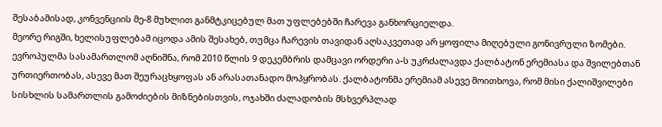შესაბამისად, კონვენციის მე-8 მუხლით განმტკიცებულ მათ უფლებებში ჩარევა განხორციელდა.
მეორე რიგში, ხელისუფლებამ იცოდა ამის შესახებ, თუმცა ჩარევის თავიდან აღსაკვეთად არ ყოფილა მიღებული გონივრული ზომები. ევროპულმა სასამართლომ აღნიშნა, რომ 2010 წლის 9 დეკემბრის დამცავი ორდერი ა-ს უკრძალავდა ქალბატონ ერემიასა და შვილებთან ურთიერთობას, ასევე მათ შეურაცხყოფას ან არასათანადო მოპყრობას. ქალბატონმა ერემიამ ასევე მოითხოვა, რომ მისი ქალიშვილები სისხლის სამართლის გამოძიების მიზნებისთვის, ოჯახში ძალადობის მსხვერპლად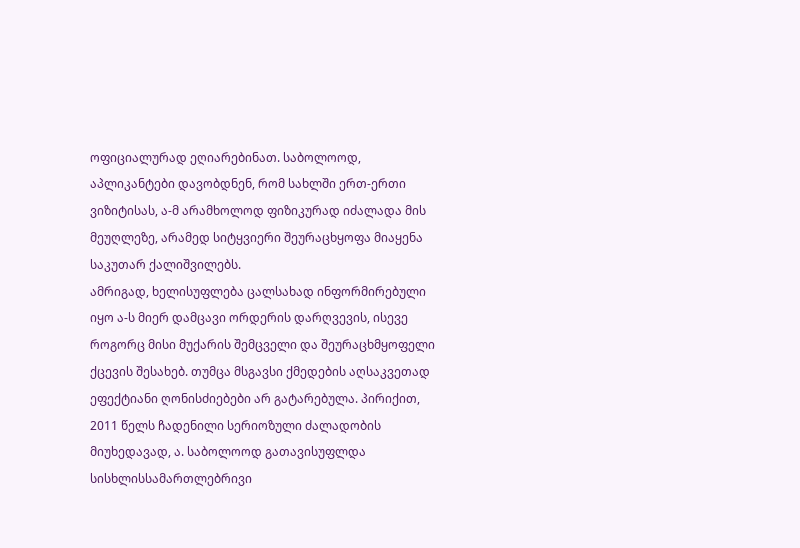ოფიციალურად ეღიარებინათ. საბოლოოდ, აპლიკანტები დავობდნენ, რომ სახლში ერთ-ერთი ვიზიტისას, ა-მ არამხოლოდ ფიზიკურად იძალადა მის მეუღლეზე, არამედ სიტყვიერი შეურაცხყოფა მიაყენა საკუთარ ქალიშვილებს.
ამრიგად, ხელისუფლება ცალსახად ინფორმირებული იყო ა-ს მიერ დამცავი ორდერის დარღვევის, ისევე როგორც მისი მუქარის შემცველი და შეურაცხმყოფელი ქცევის შესახებ. თუმცა მსგავსი ქმედების აღსაკვეთად ეფექტიანი ღონისძიებები არ გატარებულა. პირიქით, 2011 წელს ჩადენილი სერიოზული ძალადობის მიუხედავად, ა. საბოლოოდ გათავისუფლდა სისხლისსამართლებრივი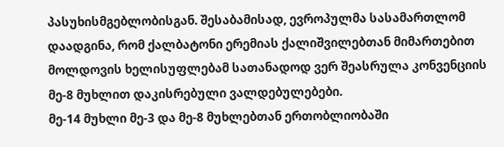პასუხისმგებლობისგან. შესაბამისად, ევროპულმა სასამართლომ დაადგინა, რომ ქალბატონი ერემიას ქალიშვილებთან მიმართებით მოლდოვის ხელისუფლებამ სათანადოდ ვერ შეასრულა კონვენციის მე-8 მუხლით დაკისრებული ვალდებულებები.
მე-14 მუხლი მე-3 და მე-8 მუხლებთან ერთობლიობაში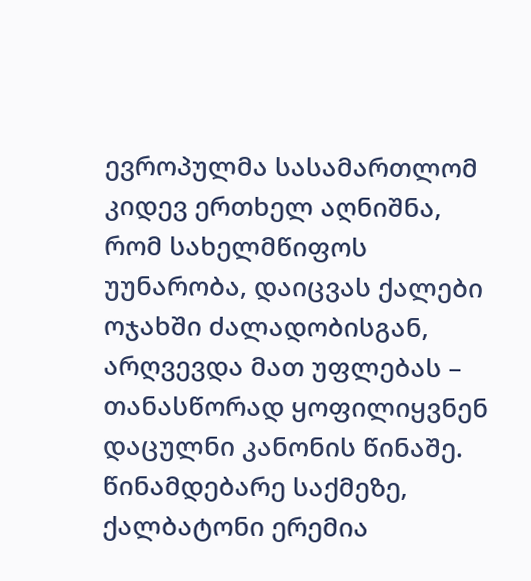ევროპულმა სასამართლომ კიდევ ერთხელ აღნიშნა, რომ სახელმწიფოს უუნარობა, დაიცვას ქალები ოჯახში ძალადობისგან, არღვევდა მათ უფლებას – თანასწორად ყოფილიყვნენ დაცულნი კანონის წინაშე. წინამდებარე საქმეზე, ქალბატონი ერემია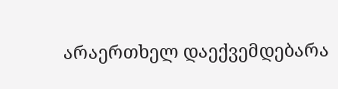არაერთხელ დაექვემდებარა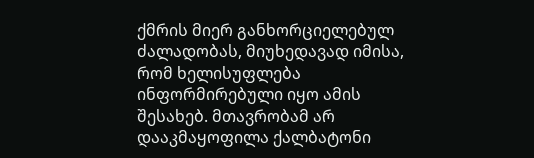ქმრის მიერ განხორციელებულ ძალადობას, მიუხედავად იმისა, რომ ხელისუფლება ინფორმირებული იყო ამის შესახებ. მთავრობამ არ დააკმაყოფილა ქალბატონი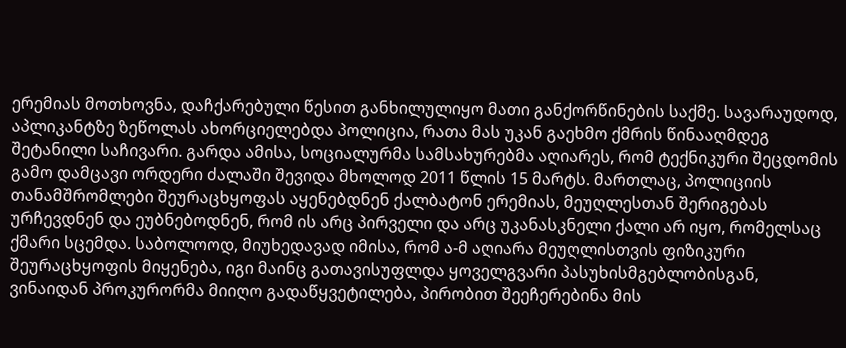ერემიას მოთხოვნა, დაჩქარებული წესით განხილულიყო მათი განქორწინების საქმე. სავარაუდოდ, აპლიკანტზე ზეწოლას ახორციელებდა პოლიცია, რათა მას უკან გაეხმო ქმრის წინააღმდეგ შეტანილი საჩივარი. გარდა ამისა, სოციალურმა სამსახურებმა აღიარეს, რომ ტექნიკური შეცდომის გამო დამცავი ორდერი ძალაში შევიდა მხოლოდ 2011 წლის 15 მარტს. მართლაც, პოლიციის თანამშრომლები შეურაცხყოფას აყენებდნენ ქალბატონ ერემიას, მეუღლესთან შერიგებას ურჩევდნენ და ეუბნებოდნენ, რომ ის არც პირველი და არც უკანასკნელი ქალი არ იყო, რომელსაც ქმარი სცემდა. საბოლოოდ, მიუხედავად იმისა, რომ ა-მ აღიარა მეუღლისთვის ფიზიკური შეურაცხყოფის მიყენება, იგი მაინც გათავისუფლდა ყოველგვარი პასუხისმგებლობისგან, ვინაიდან პროკურორმა მიიღო გადაწყვეტილება, პირობით შეეჩერებინა მის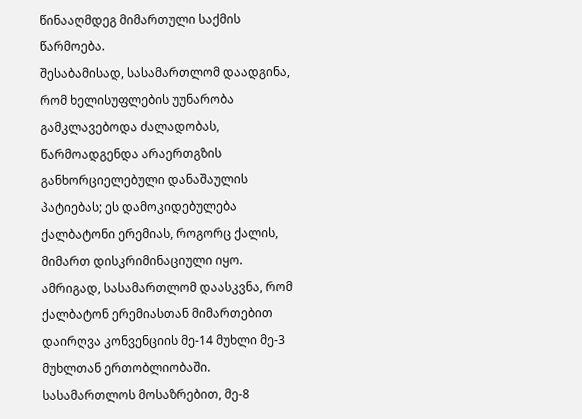წინააღმდეგ მიმართული საქმის წარმოება.
შესაბამისად, სასამართლომ დაადგინა, რომ ხელისუფლების უუნარობა გამკლავებოდა ძალადობას, წარმოადგენდა არაერთგზის განხორციელებული დანაშაულის პატიებას; ეს დამოკიდებულება ქალბატონი ერემიას, როგორც ქალის, მიმართ დისკრიმინაციული იყო. ამრიგად, სასამართლომ დაასკვნა, რომ ქალბატონ ერემიასთან მიმართებით დაირღვა კონვენციის მე-14 მუხლი მე-3 მუხლთან ერთობლიობაში. სასამართლოს მოსაზრებით, მე-8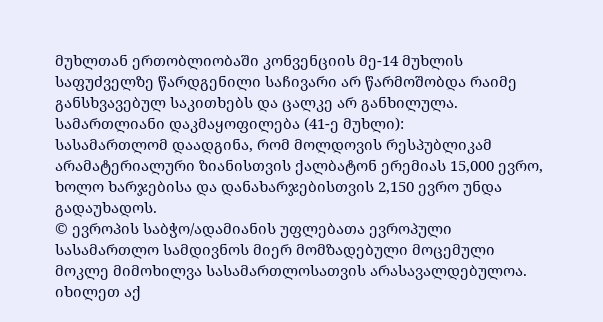მუხლთან ერთობლიობაში კონვენციის მე-14 მუხლის საფუძველზე წარდგენილი საჩივარი არ წარმოშობდა რაიმე განსხვავებულ საკითხებს და ცალკე არ განხილულა.
სამართლიანი დაკმაყოფილება (41-ე მუხლი):
სასამართლომ დაადგინა, რომ მოლდოვის რესპუბლიკამ არამატერიალური ზიანისთვის ქალბატონ ერემიას 15,000 ევრო, ხოლო ხარჯებისა და დანახარჯებისთვის 2,150 ევრო უნდა გადაუხადოს.
© ევროპის საბჭო/ადამიანის უფლებათა ევროპული სასამართლო სამდივნოს მიერ მომზადებული მოცემული მოკლე მიმოხილვა სასამართლოსათვის არასავალდებულოა.
იხილეთ აქ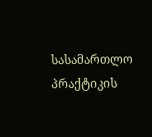სასამართლო პრაქტიკის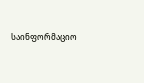საინფორმაციო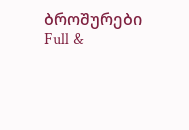ბროშურები
Full &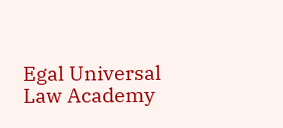Egal Universal Law Academy